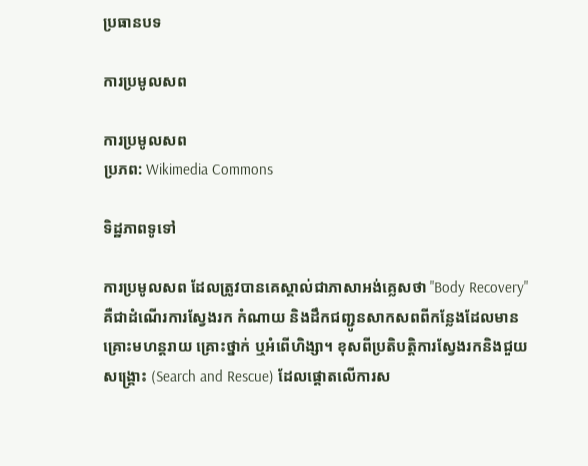ប្រធានបទ

ការប្រមូលសព

ការប្រមូលសព
ប្រភព: Wikimedia Commons

ទិដ្ឋភាពទូទៅ

ការប្រមូលសព ដែលត្រូវបានគេស្គាល់ជាភាសាអង់គ្លេសថា "Body Recovery" គឺជាដំណើរការស្វែងរក កំណាយ និងដឹកជញ្ជូនសាកសពពីកន្លែងដែលមានគ្រោះមហន្តរាយ គ្រោះថ្នាក់ ឬអំពើហិង្សា។ ខុសពីប្រតិបត្តិការស្វែងរកនិងជួយសង្គ្រោះ (Search and Rescue) ដែលផ្តោតលើការស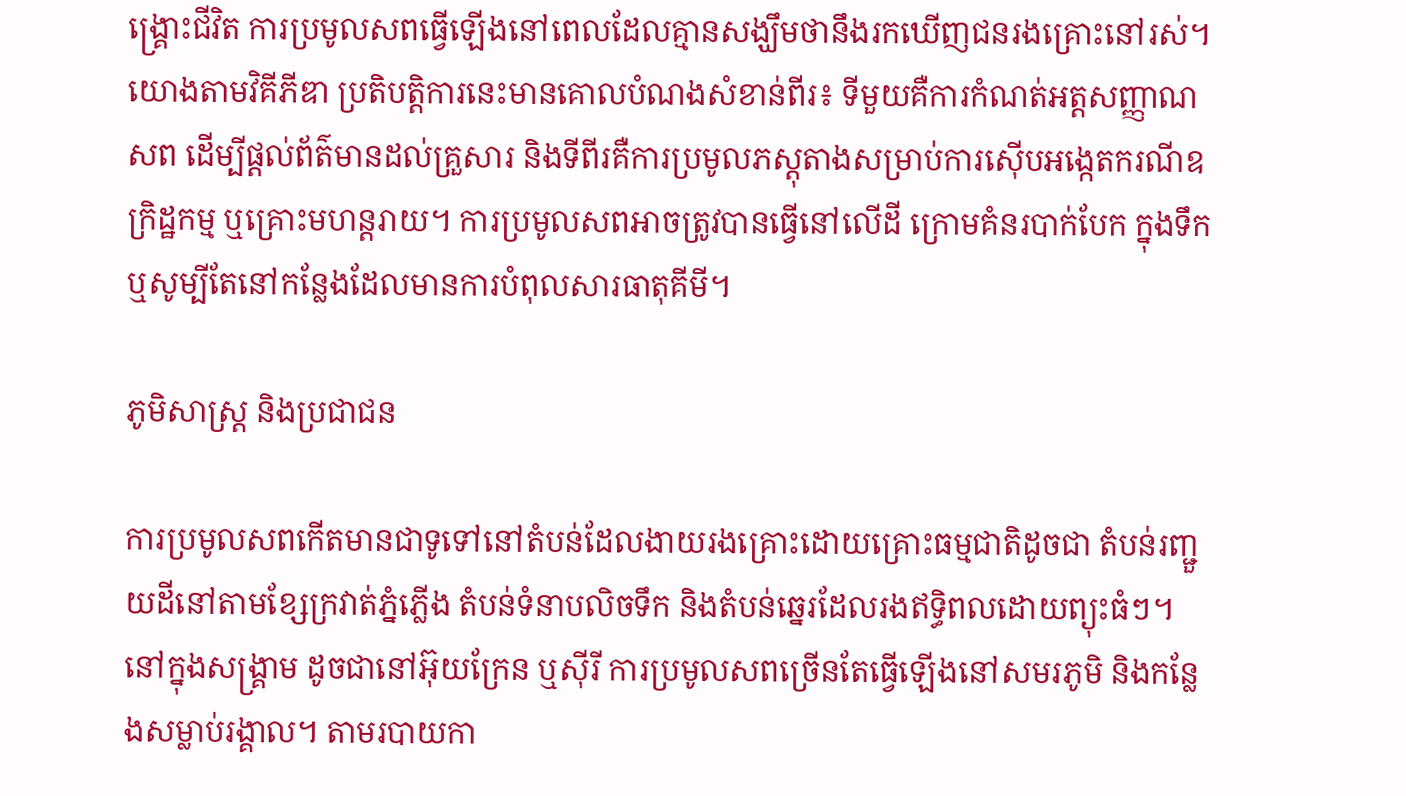ង្គ្រោះជីវិត ការប្រមូលសពធ្វើឡើងនៅពេលដែលគ្មានសង្ឃឹមថានឹងរកឃើញជនរងគ្រោះនៅរស់។ យោងតាមវិគីភីឌា ប្រតិបត្តិការនេះមានគោលបំណងសំខាន់ពីរ៖ ទីមួយគឺការកំណត់អត្តសញ្ញាណសព ដើម្បីផ្តល់ព័ត៌មានដល់គ្រួសារ និងទីពីរគឺការប្រមូលភស្តុតាងសម្រាប់ការស៊ើបអង្កេតករណីឧក្រិដ្ឋកម្ម ឬគ្រោះមហន្តរាយ។ ការប្រមូលសពអាចត្រូវបានធ្វើនៅលើដី ក្រោមគំនរបាក់បែក ក្នុងទឹក ឬសូម្បីតែនៅកន្លែងដែលមានការបំពុលសារធាតុគីមី។

ភូមិសាស្ត្រ និងប្រជាជន

ការប្រមូលសពកើតមានជាទូទៅនៅតំបន់ដែលងាយរងគ្រោះដោយគ្រោះធម្មជាតិដូចជា តំបន់រញ្ជួយដីនៅតាមខ្សែក្រវាត់ភ្នំភ្លើង តំបន់ទំនាបលិចទឹក និងតំបន់ឆ្នេរដែលរងឥទ្ធិពលដោយព្យុះធំៗ។ នៅក្នុងសង្គ្រាម ដូចជានៅអ៊ុយក្រែន ឬស៊ីរី ការប្រមូលសពច្រើនតែធ្វើឡើងនៅសមរភូមិ និងកន្លែងសម្លាប់រង្គាល។ តាមរបាយកា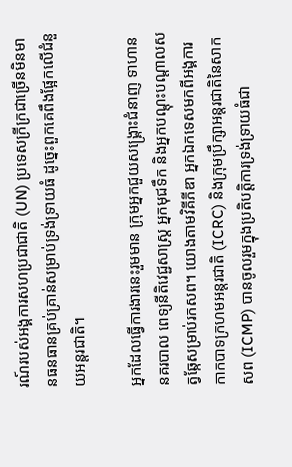រណ៍របស់អង្គការសហប្រជាជាតិ (UN) ប្រទេសក្រីក្រជាច្រើនមិនមានធនធានគ្រប់គ្រាន់សម្រាប់ទ្រង់ទ្រាយធំ ដូច្នេះពួកគេពឹងផ្អែកលើជំនួយអន្តរជាតិ។

អ្នកដែលធ្វើការងារនេះរួមមាន ក្រុមអ្នកជួយសង្គ្រោះជំនាញ ទាហាន នគរបាល ពេទ្យនីតិវេជ្ជសាស្ត្រ អ្នកមុជទឹក និងអ្នកបណ្តុះបណ្តាលសត្វឆ្កែសម្រាប់រកសព។ យោងតាមវិគីភីឌា អ្នកឯកទេសមកពីអង្គការកាកបាទក្រហមអន្តរជាតិ (ICRC) និងក្រុមប្រឹក្សាអន្តរជាតិនៃសាកសព (ICMP) បានចូលរួមក្នុងប្រតិបត្តិការទ្រង់ទ្រាយធំជា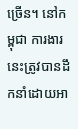ច្រើន។ នៅកម្ពុជា ការងារនេះត្រូវបានដឹកនាំដោយអា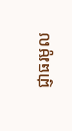ជ្ញាធរមូល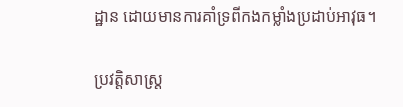ដ្ឋាន ដោយមានការគាំទ្រពីកងកម្លាំងប្រដាប់អាវុធ។

ប្រវត្តិសាស្ត្រ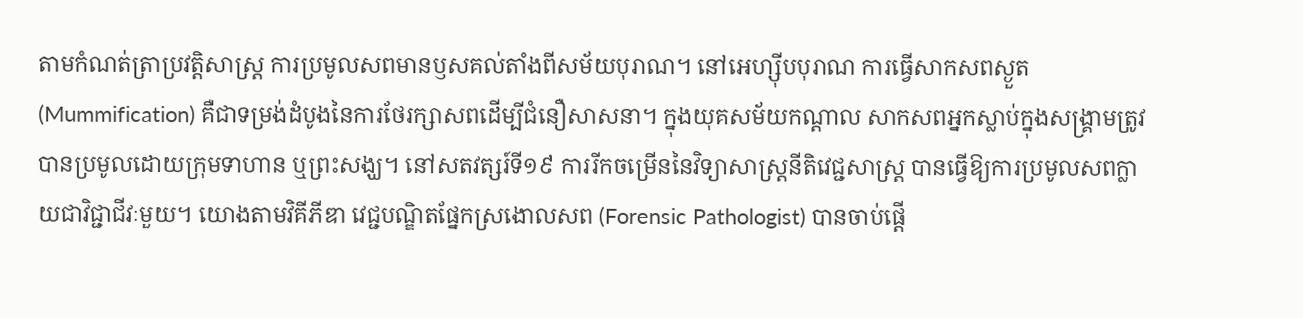តាមកំណត់ត្រាប្រវត្តិសាស្ត្រ ការប្រមូលសពមានឫសគល់តាំងពីសម័យបុរាណ។ នៅអេហ្ស៊ីបបុរាណ ការធ្វើសាកសពស្ងួត (Mummification) គឺជាទម្រង់ដំបូងនៃការថែរក្សាសពដើម្បីជំនឿសាសនា។ ក្នុងយុគសម័យកណ្តាល សាកសពអ្នកស្លាប់ក្នុងសង្គ្រាមត្រូវបានប្រមូលដោយក្រុមទាហាន ឬព្រះសង្ឃ។ នៅសតវត្សរ៍ទី១៩ ការរីកចម្រើននៃវិទ្យាសាស្ត្រនីតិវេជ្ជសាស្ត្រ បានធ្វើឱ្យការប្រមូលសពក្លាយជាវិជ្ជាជីវៈមួយ។ យោងតាមវិគីភីឌា វេជ្ជបណ្ឌិតផ្នែកស្រងោលសព (Forensic Pathologist) បានចាប់ផ្តើ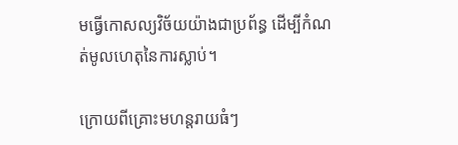មធ្វើកោសល្យវិច័យយ៉ាងជាប្រព័ន្ធ ដើម្បីកំណត់មូលហេតុនៃការស្លាប់។

ក្រោយពីគ្រោះមហន្តរាយធំៗ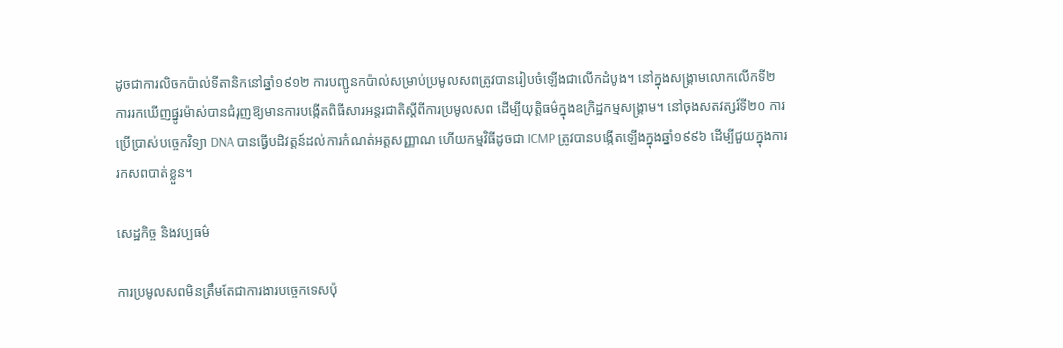ដូចជាការលិចកប៉ាល់ទីតានិកនៅឆ្នាំ១៩១២ ការបញ្ជូនកប៉ាល់សម្រាប់ប្រមូលសពត្រូវបានរៀបចំឡើងជាលើកដំបូង។ នៅក្នុងសង្គ្រាមលោកលើកទី២ ការរកឃើញផ្នូរម៉ាស់បានជំរុញឱ្យមានការបង្កើតពិធីសារអន្តរជាតិស្តីពីការប្រមូលសព ដើម្បីយុត្តិធម៌ក្នុងឧក្រិដ្ឋកម្មសង្គ្រាម។ នៅចុងសតវត្សរ៍ទី២០ ការប្រើប្រាស់បច្ចេកវិទ្យា DNA បានធ្វើបដិវត្តន៍ដល់ការកំណត់អត្តសញ្ញាណ ហើយកម្មវិធីដូចជា ICMP ត្រូវបានបង្កើតឡើងក្នុងឆ្នាំ១៩៩៦ ដើម្បីជួយក្នុងការរកសពបាត់ខ្លួន។

សេដ្ឋកិច្ច និងវប្បធម៌

ការប្រមូលសពមិនត្រឹមតែជាការងារបច្ចេកទេសប៉ុ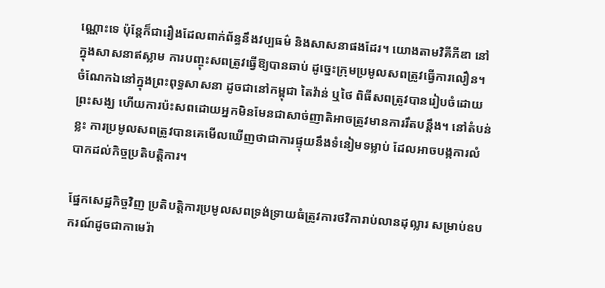ណ្ណោះទេ ប៉ុន្តែក៏ជារឿងដែលពាក់ព័ន្ធនឹងវប្បធម៌ និងសាសនាផងដែរ។ យោងតាមវិគីភីឌា នៅក្នុងសាសនាឥស្លាម ការបញ្ចុះសពត្រូវធ្វើឱ្យបានឆាប់ ដូច្នេះក្រុមប្រមូលសពត្រូវធ្វើការលឿន។ ចំណែកឯនៅក្នុងព្រះពុទ្ធសាសនា ដូចជានៅកម្ពុជា តៃវ៉ាន់ ឬថៃ ពិធីសពត្រូវបានរៀបចំដោយព្រះសង្ឃ ហើយការប៉ះសពដោយអ្នកមិនមែនជាសាច់ញាតិអាចត្រូវមានការរឹតបន្តឹង។ នៅតំបន់ខ្លះ ការប្រមូលសពត្រូវបានគេមើលឃើញថាជាការផ្ទុយនឹងទំនៀមទម្លាប់ ដែលអាចបង្កការលំបាកដល់កិច្ចប្រតិបត្តិការ។

ផ្នែកសេដ្ឋកិច្ចវិញ ប្រតិបត្តិការប្រមូលសពទ្រង់ទ្រាយធំត្រូវការថវិការាប់លានដុល្លារ សម្រាប់ឧបករណ៍ដូចជាកាមេរ៉ា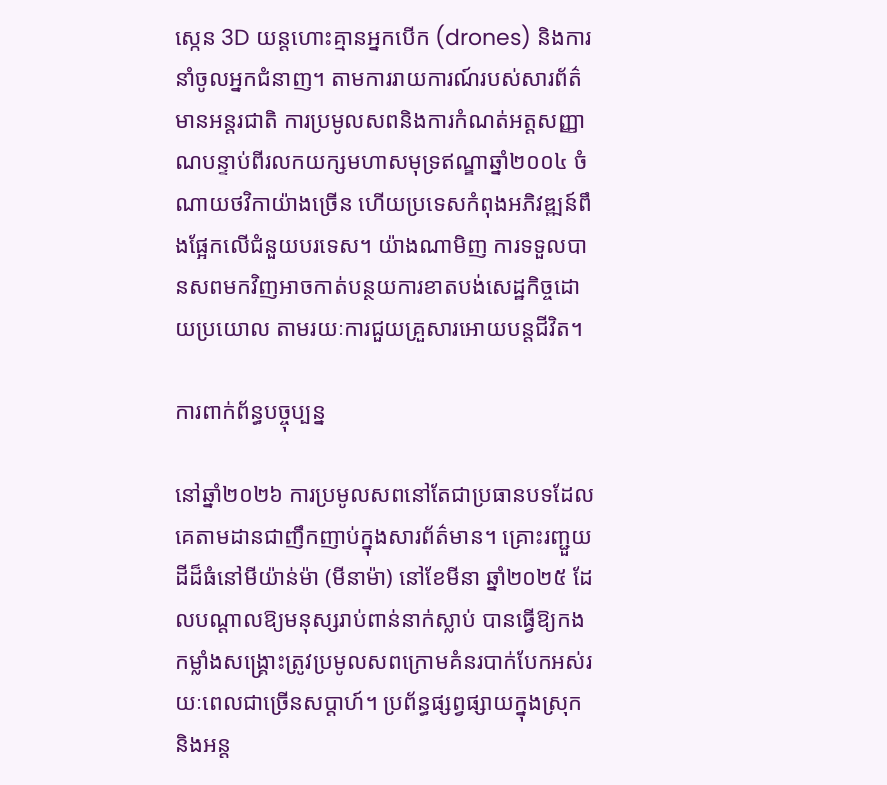ស្កេន 3D យន្តហោះគ្មានអ្នកបើក (drones) និងការនាំចូលអ្នកជំនាញ។ តាមការរាយការណ៍របស់សារព័ត៌មានអន្តរជាតិ ការប្រមូលសពនិងការកំណត់អត្តសញ្ញាណបន្ទាប់ពីរលកយក្សមហាសមុទ្រឥណ្ឌាឆ្នាំ២០០៤ ចំណាយថវិកាយ៉ាងច្រើន ហើយប្រទេសកំពុងអភិវឌ្ឍន៍ពឹងផ្អែកលើជំនួយបរទេស។ យ៉ាងណាមិញ ការទទួលបានសពមកវិញអាចកាត់បន្ថយការខាតបង់សេដ្ឋកិច្ចដោយប្រយោល តាមរយៈការជួយគ្រួសារអោយបន្តជីវិត។

ការពាក់ព័ន្ធបច្ចុប្បន្ន

នៅឆ្នាំ២០២៦ ការប្រមូលសពនៅតែជាប្រធានបទដែលគេតាមដានជាញឹកញាប់ក្នុងសារព័ត៌មាន។ គ្រោះរញ្ជួយដីដ៏ធំនៅមីយ៉ាន់ម៉ា (មីនាម៉ា) នៅខែមីនា ឆ្នាំ២០២៥ ដែលបណ្តាលឱ្យមនុស្សរាប់ពាន់នាក់ស្លាប់ បានធ្វើឱ្យកងកម្លាំងសង្គ្រោះត្រូវប្រមូលសពក្រោមគំនរបាក់បែកអស់រយៈពេលជាច្រើនសប្តាហ៍។ ប្រព័ន្ធផ្សព្វផ្សាយក្នុងស្រុក និងអន្ត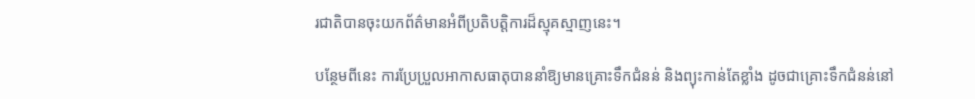រជាតិបានចុះយកព័ត៌មានអំពីប្រតិបត្តិការដ៏ស្មុគស្មាញនេះ។

បន្ថែមពីនេះ ការប្រែប្រួលអាកាសធាតុបាននាំឱ្យមានគ្រោះទឹកជំនន់ និងព្យុះកាន់តែខ្លាំង ដូចជាគ្រោះទឹកជំនន់នៅ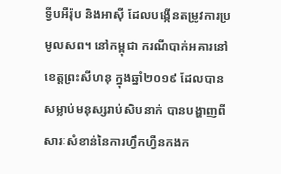ទ្វីបអឺរ៉ុប និងអាស៊ី ដែលបង្កើនតម្រូវការប្រមូលសព។ នៅកម្ពុជា ករណីបាក់អគារនៅខេត្តព្រះសីហនុ ក្នុងឆ្នាំ២០១៩ ដែលបានសម្លាប់មនុស្សរាប់សិបនាក់ បានបង្ហាញពីសារៈសំខាន់នៃការហ្វឹកហ្វឺនកងក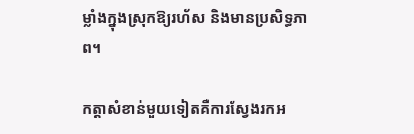ម្លាំងក្នុងស្រុកឱ្យរហ័ស និងមានប្រសិទ្ធភាព។

កត្តាសំខាន់មួយទៀតគឺការស្វែងរកអ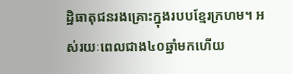ដ្ឋិធាតុជនរងគ្រោះក្នុងរបបខ្មែរក្រហម។ អស់រយៈពេលជាង៤០ឆ្នាំមកហើយ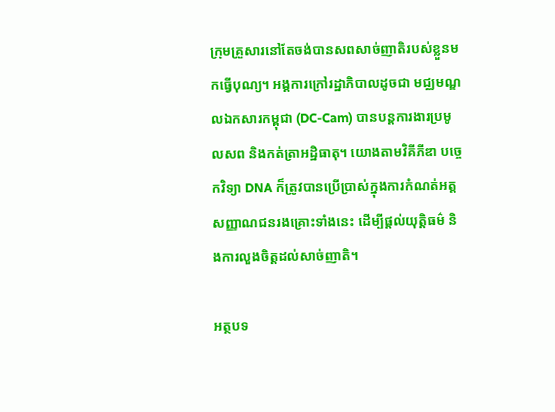ក្រុមគ្រួសារនៅតែចង់បានសពសាច់ញាតិរបស់ខ្លួនមកធ្វើបុណ្យ។ អង្គការក្រៅរដ្ឋាភិបាលដូចជា មជ្ឈមណ្ឌលឯកសារកម្ពុជា (DC-Cam) បានបន្តការងារប្រមូលសព និងកត់ត្រាអដ្ឋិធាតុ។ យោងតាមវិគីភីឌា បច្ចេកវិទ្យា DNA ក៏ត្រូវបានប្រើប្រាស់ក្នុងការកំណត់អត្តសញ្ញាណជនរងគ្រោះទាំងនេះ ដើម្បីផ្តល់យុត្តិធម៌ និងការលួងចិត្តដល់សាច់ញាតិ។

អត្ថបទ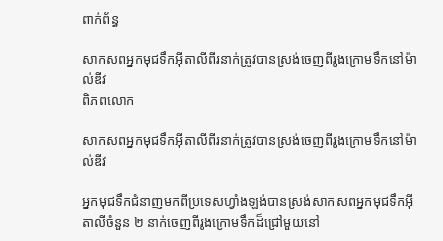ពាក់ព័ន្ធ

សាកសពអ្នកមុជទឹកអ៊ីតាលីពីរនាក់ត្រូវបានស្រង់ចេញពីរូងក្រោមទឹកនៅម៉ាល់ឌីវ
ពិភពលោក

សាកសពអ្នកមុជទឹកអ៊ីតាលីពីរនាក់ត្រូវបានស្រង់ចេញពីរូងក្រោមទឹកនៅម៉ាល់ឌីវ

អ្នកមុជទឹកជំនាញមកពីប្រទេសហ្វាំងឡង់បានស្រង់សាកសពអ្នកមុជទឹកអ៊ីតាលីចំនួន ២ នាក់ចេញពីរូងក្រោមទឹកដ៏ជ្រៅមួយនៅ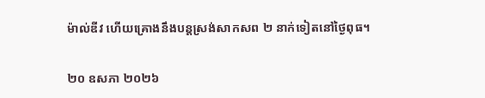ម៉ាល់ឌីវ ហើយគ្រោងនឹងបន្តស្រង់សាកសព ២ នាក់ទៀតនៅថ្ងៃពុធ។

២០ ឧសភា ២០២៦